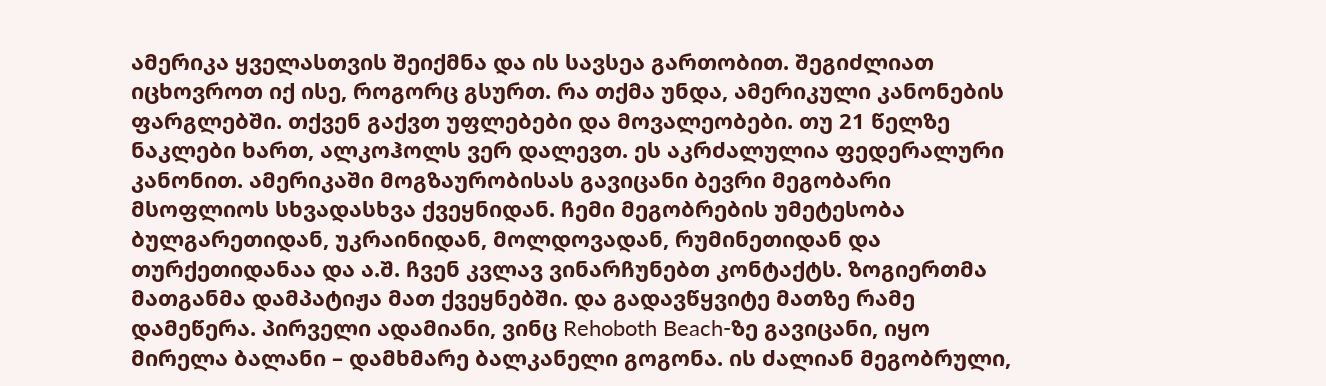ამერიკა ყველასთვის შეიქმნა და ის სავსეა გართობით. შეგიძლიათ იცხოვროთ იქ ისე, როგორც გსურთ. რა თქმა უნდა, ამერიკული კანონების ფარგლებში. თქვენ გაქვთ უფლებები და მოვალეობები. თუ 21 წელზე ნაკლები ხართ, ალკოჰოლს ვერ დალევთ. ეს აკრძალულია ფედერალური კანონით. ამერიკაში მოგზაურობისას გავიცანი ბევრი მეგობარი მსოფლიოს სხვადასხვა ქვეყნიდან. ჩემი მეგობრების უმეტესობა ბულგარეთიდან, უკრაინიდან, მოლდოვადან, რუმინეთიდან და თურქეთიდანაა და ა.შ. ჩვენ კვლავ ვინარჩუნებთ კონტაქტს. ზოგიერთმა მათგანმა დამპატიჟა მათ ქვეყნებში. და გადავწყვიტე მათზე რამე დამეწერა. პირველი ადამიანი, ვინც Rehoboth Beach-ზე გავიცანი, იყო მირელა ბალანი – დამხმარე ბალკანელი გოგონა. ის ძალიან მეგობრული,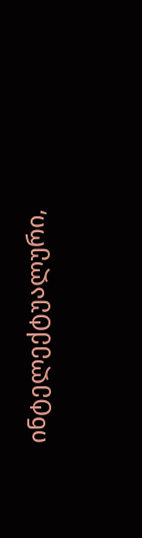ინტელექტუალური,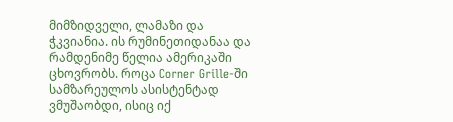მიმზიდველი, ლამაზი და ჭკვიანია. ის რუმინეთიდანაა და რამდენიმე წელია ამერიკაში ცხოვრობს. როცა Corner Grille-ში სამზარეულოს ასისტენტად ვმუშაობდი, ისიც იქ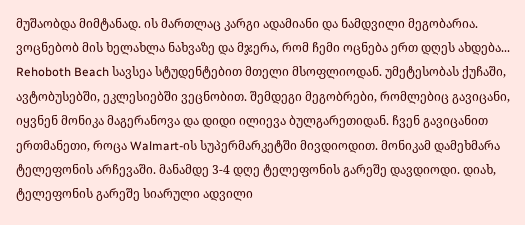მუშაობდა მიმტანად. ის მართლაც კარგი ადამიანი და ნამდვილი მეგობარია. ვოცნებობ მის ხელახლა ნახვაზე და მჯერა, რომ ჩემი ოცნება ერთ დღეს ახდება... Rehoboth Beach სავსეა სტუდენტებით მთელი მსოფლიოდან. უმეტესობას ქუჩაში, ავტობუსებში, ეკლესიებში ვეცნობით. შემდეგი მეგობრები, რომლებიც გავიცანი, იყვნენ მონიკა მაგერანოვა და დიდი ილიევა ბულგარეთიდან. ჩვენ გავიცანით ერთმანეთი, როცა Walmart-ის სუპერმარკეტში მივდიოდით. მონიკამ დამეხმარა ტელეფონის არჩევაში. მანამდე 3-4 დღე ტელეფონის გარეშე დავდიოდი. დიახ, ტელეფონის გარეშე სიარული ადვილი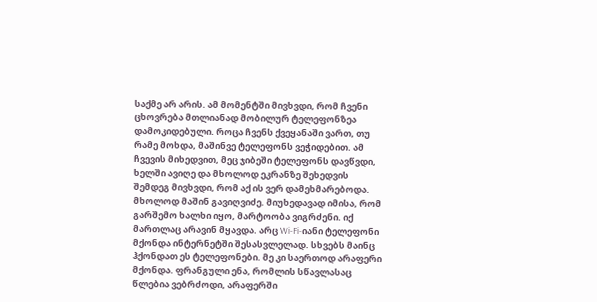საქმე არ არის. ამ მომენტში მივხვდი, რომ ჩვენი ცხოვრება მთლიანად მობილურ ტელეფონზეა დამოკიდებული. როცა ჩვენს ქვეყანაში ვართ, თუ რამე მოხდა, მაშინვე ტელეფონს ვეჭიდებით. ამ ჩვევის მიხედვით, მეც ჯიბეში ტელეფონს დავწვდი, ხელში ავიღე და მხოლოდ ეკრანზე შეხედვის შემდეგ მივხვდი, რომ აქ ის ვერ დამეხმარებოდა. მხოლოდ მაშინ გავიღვიძე. მიუხედავად იმისა, რომ გარშემო ხალხი იყო, მარტოობა ვიგრძენი. იქ მართლაც არავინ მყავდა. არც Wi-Fi-იანი ტელეფონი მქონდა ინტერნეტში შესასვლელად. სხვებს მაინც ჰქონდათ ეს ტელეფონები. მე კი საერთოდ არაფერი მქონდა. ფრანგული ენა, რომლის სწავლასაც წლებია ვებრძოდი, არაფერში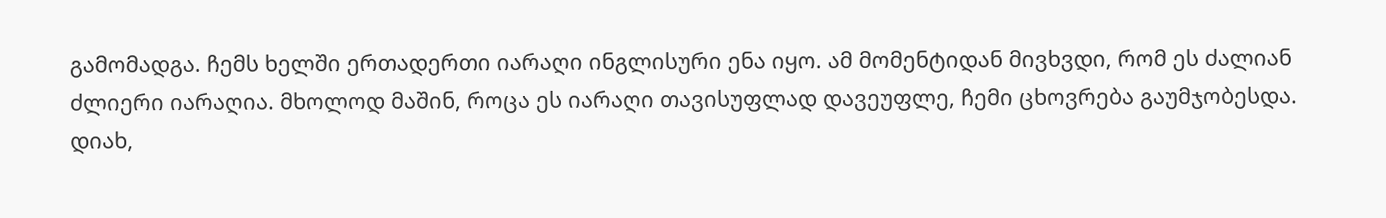გამომადგა. ჩემს ხელში ერთადერთი იარაღი ინგლისური ენა იყო. ამ მომენტიდან მივხვდი, რომ ეს ძალიან ძლიერი იარაღია. მხოლოდ მაშინ, როცა ეს იარაღი თავისუფლად დავეუფლე, ჩემი ცხოვრება გაუმჯობესდა. დიახ,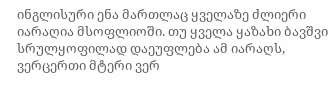ინგლისური ენა მართლაც ყველაზე ძლიერი იარაღია მსოფლიოში. თუ ყველა ყაზახი ბავშვი სრულყოფილად დაეუფლება ამ იარაღს, ვერცერთი მტერი ვერ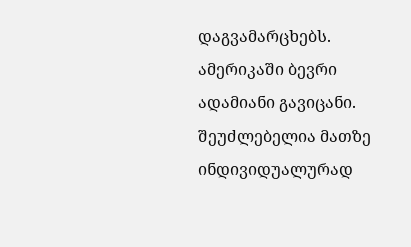დაგვამარცხებს. ამერიკაში ბევრი ადამიანი გავიცანი. შეუძლებელია მათზე ინდივიდუალურად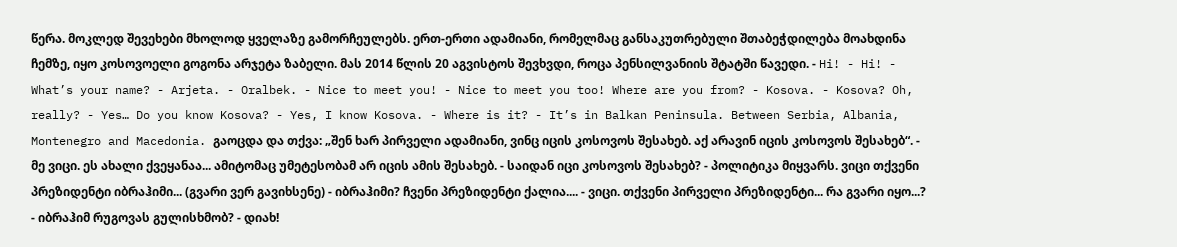წერა. მოკლედ შევეხები მხოლოდ ყველაზე გამორჩეულებს. ერთ-ერთი ადამიანი, რომელმაც განსაკუთრებული შთაბეჭდილება მოახდინა ჩემზე, იყო კოსოვოელი გოგონა არჯეტა ზაბელი. მას 2014 წლის 20 აგვისტოს შევხვდი, როცა პენსილვანიის შტატში წავედი. - Hi! - Hi! - What’s your name? - Arjeta. - Oralbek. - Nice to meet you! - Nice to meet you too! Where are you from? - Kosova. - Kosova? Oh, really? - Yes… Do you know Kosova? - Yes, I know Kosova. - Where is it? - It’s in Balkan Peninsula. Between Serbia, Albania, Montenegro and Macedonia. გაოცდა და თქვა: „შენ ხარ პირველი ადამიანი, ვინც იცის კოსოვოს შესახებ. აქ არავინ იცის კოსოვოს შესახებ“. - მე ვიცი. ეს ახალი ქვეყანაა... ამიტომაც უმეტესობამ არ იცის ამის შესახებ. - საიდან იცი კოსოვოს შესახებ? - პოლიტიკა მიყვარს. ვიცი თქვენი პრეზიდენტი იბრაჰიმი... (გვარი ვერ გავიხსენე) - იბრაჰიმი? ჩვენი პრეზიდენტი ქალია.... - ვიცი. თქვენი პირველი პრეზიდენტი... რა გვარი იყო...? - იბრაჰიმ რუგოვას გულისხმობ? - დიახ!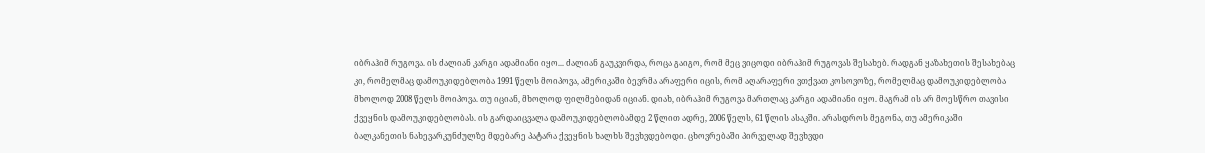იბრაჰიმ რუგოვა. ის ძალიან კარგი ადამიანი იყო... ძალიან გაუკვირდა, როცა გაიგო, რომ მეც ვიცოდი იბრაჰიმ რუგოვას შესახებ. რადგან ყაზახეთის შესახებაც კი, რომელმაც დამოუკიდებლობა 1991 წელს მოიპოვა, ამერიკაში ბევრმა არაფერი იცის, რომ აღარაფერი ვთქვათ კოსოვოზე, რომელმაც დამოუკიდებლობა მხოლოდ 2008 წელს მოიპოვა. თუ იციან, მხოლოდ ფილმებიდან იციან. დიახ, იბრაჰიმ რუგოვა მართლაც კარგი ადამიანი იყო. მაგრამ ის არ მოესწრო თავისი ქვეყნის დამოუკიდებლობას. ის გარდაიცვალა დამოუკიდებლობამდე 2 წლით ადრე, 2006 წელს, 61 წლის ასაკში. არასდროს მეგონა, თუ ამერიკაში ბალკანეთის ნახევარკუნძულზე მდებარე პატარა ქვეყნის ხალხს შევხვდებოდი. ცხოვრებაში პირველად შევხვდი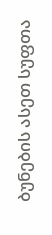ბუნების ასეთ სუფთა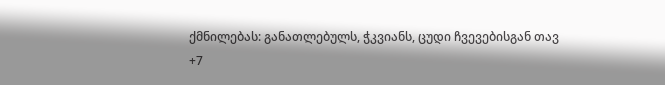ქმნილებას: განათლებულს, ჭკვიანს, ცუდი ჩვევებისგან თავ
+7